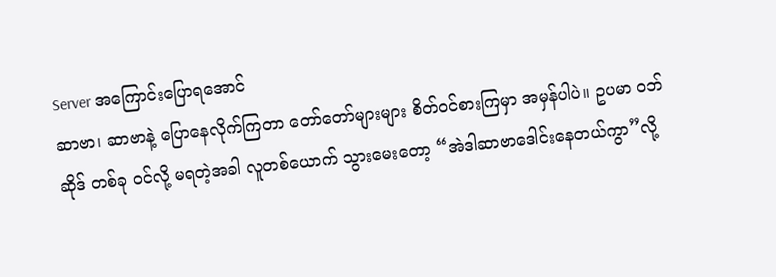Server အကြောင်းပြောရအောင်
ဆာဗာ၊ ဆာဗာနဲ့ ပြောနေလိုက်ကြတာ တော်တော်များများ စိတ်ဝင်စားကြမှာ အမှန်ပါပဲ။ ဥပမာ ဝဘ်ဆိုဒ် တစ်ခု ဝင်လို့ မရတဲ့အခါ လူတစ်ယောက် သွားမေးတော့ “အဲဒါဆာဗာဒေါင်းနေတယ်ကွာ”လို့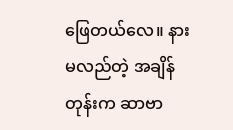ဖြေတယ်လေ။ နားမလည်တဲ့ အချိန်တုန်းက ဆာဗာ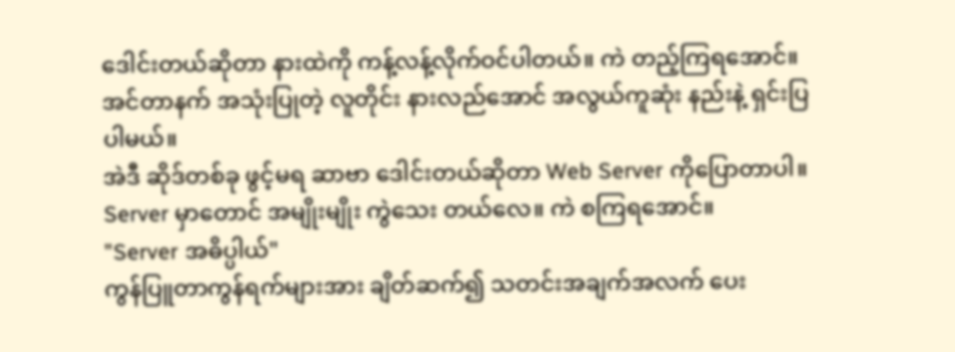ဒေါင်းတယ်ဆိုတာ နားထဲကို ကန့်လန့်လိုက်ဝင်ပါတယ်။ ကဲ တည့်ကြရအောင်။ အင်တာနက် အသုံးပြုတဲ့ လူတိုင်း နားလည်အောင် အလွယ်ကူဆုံး နည်းနဲ့ ရှင်းပြပါမယ်။
အဲဒီ ဆိုဒ်တစ်ခု ဖွင့်မရ ဆာဗာ ဒေါင်းတယ်ဆိုတာ Web Server ကိုပြောတာပါ။ Server မှာတောင် အမျိုးမျိုး ကွဲသေး တယ်လေ။ ကဲ စကြရအောင်။
"Server အဓိပ္ပါယ်"
ကွန်ပြူတာကွန်ရက်များအား ချိတ်ဆက်၍ သတင်းအချက်အလက် ပေး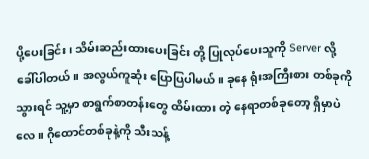ပို့ပေးခြင်း၊ သိမ်းဆည်းထားပေးခြင်း တို့ ပြုလုပ်ပေးသူကို Server လို့ ခေါ်ပါတယ်။ အလွယ်ကူဆုံး ပြောပြပါမယ်။ ခုနေ ရုံးအကြီးစား တစ်ခုကိုသွားရင် သူ့မှာ စာရွက်စာတန်းတွေ ထိမ်းထား တဲ့ နေရာတစ်ခုတော့ ရှိမှာပဲလေ။ ဂိုထောင်တစ်ခုနဲ့ကို သီးသန့်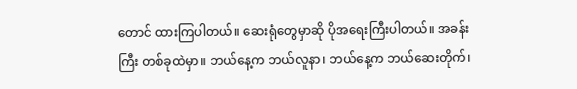တောင် ထားကြပါတယ်။ ဆေးရုံတွေမှာဆို ပိုအရေးကြီးပါတယ်။ အခန်းကြီး တစ်ခုထဲမှာ။ ဘယ်နေ့က ဘယ်လူနာ၊ ဘယ်နေ့က ဘယ်ဆေးတိုက်၊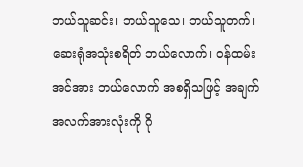ဘယ်သူဆင်း၊ ဘယ်သူသေ၊ ဘယ်သူတက်၊ ဆေးရုံအသုံးစရိတ် ဘယ်လောက်၊ ဝန်ထမ်းအင်အား ဘယ်လောက် အစရှိသဖြင့် အချက်အလက်အားလုံးကို ဂို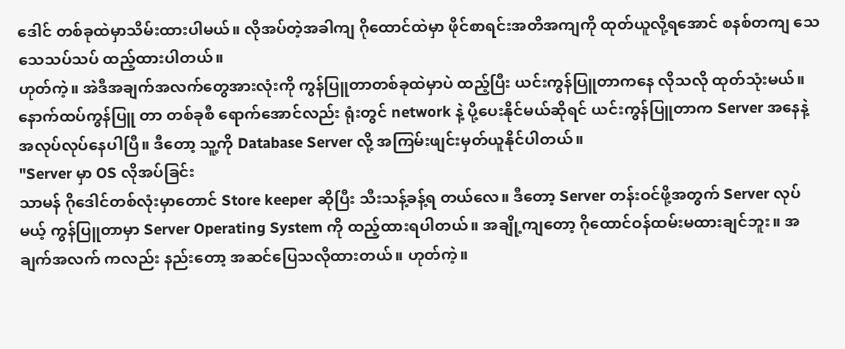ဒေါင် တစ်ခုထဲမှာသိမ်းထားပါမယ်။ လိုအပ်တဲ့အခါကျ ဂိုထောင်ထဲမှာ ဖိုင်စာရင်းအတိအကျကို ထုတ်ယူလို့ရအောင် စနစ်တကျ သေသေသပ်သပ် ထည့်ထားပါတယ်။
ဟုတ်ကဲ့။ အဲဒီအချက်အလက်တွေအားလုံးကို ကွန်ပြူတာတစ်ခုထဲမှာပဲ ထည့်ပြီး ယင်းကွန်ပြူတာကနေ လိုသလို ထုတ်သုံးမယ်။ နောက်ထပ်ကွန်ပြူ တာ တစ်ခုစီ ရောက်အောင်လည်း ရုံးတွင် network နဲ့ ပို့ပေးနိုင်မယ်ဆိုရင် ယင်းကွန်ပြူတာက Server အနေနဲ့ အလုပ်လုပ်နေပါပြီ။ ဒီတော့ သူ့ကို Database Server လို့ အကြမ်းဖျင်းမှတ်ယူနိုင်ပါတယ်။
"Server မှာ OS လိုအပ်ခြင်း
သာမန် ဂိုဒေါင်တစ်လုံးမှာတောင် Store keeper ဆိုပြီး သီးသန့်ခန့်ရ တယ်လေ။ ဒီတော့ Server တန်းဝင်ဖို့အတွက် Server လုပ်မယ့် ကွန်ပြူတာမှာ Server Operating System ကို ထည့်ထားရပါတယ်။ အချို့ကျတော့ ဂိုထောင်ဝန်ထမ်းမထားချင်ဘူး။ အချက်အလက် ကလည်း နည်းတော့ အဆင်ပြေသလိုထားတယ်။ ဟုတ်ကဲ့။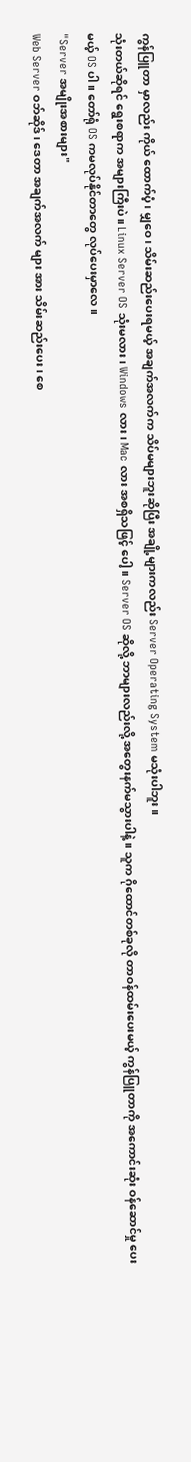ကွန်ပြူတာ မှာလည်း ကိုယ် ထောက်ပံ့၊ မျှဝေ၊ သိမ်းဆည်းပေးရမယ့် အချက်အလက်က သိပ်မများဘူးဆိုပြီး အချို့များကလည်း Server Operating System မသုံးပါဘူး။
သုံးတယ်ဆိုရင် ရွေးစရာက အများကြီးပဲ။ Linux Server OS သုံးမလား၊ Windows လား၊ Mac လား အစရှိသဖြင့် ပေါ့။ Server OS ဆိုလို့ ဘာများလည်းလို့ အတွေးနက်မသွားပါနဲ့။ သူက ဂိုထောင်တစ်ခုလို တာဝန်ထမ်းပေးမယ့် ကွန်ပြူတာကို အကောင်းဆုံး ဝန်ဆောင်မှု ပေးမယ့် OS ပါ။ တော်ရုံ OS ကမလုပ်နိုင်တာတွေ လုပ်ပေးမှာလေ။
"Server အမျိုးအစားများ"
Web Server ဝဘ်ဆိုဒ်၊ ဒေတာ အချက်အလက် များ အား သိမ်းဆည်းပေး၊ စေ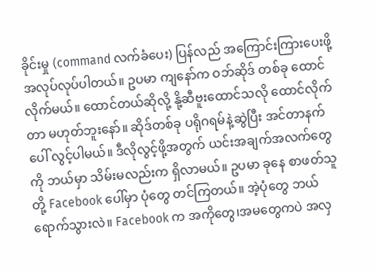ခိုင်းမှု (command လက်ခံပေး) ပြန်လည် အကြောင်းကြားပေးဖို့ အလုပ်လုပ်ပါတယ်။ ဥပမာ ကျနော်က ဝဘ်ဆိုဒ် တစ်ခု ထောင်လိုက်မယ်။ ထောင်တယ်ဆိုလို့ နို့ဆီဗူးထောင်သလို ထောင်လိုက်တာ မဟုတ်ဘူးနော်။ ဆိုဒ်တစ်ခု ပရိုဂရမ်နဲ့ဆွဲပြီး အင်တာနက်ပေါ် လွင့်ပါမယ်။ ဒီလိုလွင့်ဖို့အတွက် ယင်းအချက်အလက်တွေကို ဘယ်မှာ သိမ်းမလည်းက ရှိလာမယ်။ ဥပမာ ခုနေ စာဖတ်သူတို့ Facebook ပေါ်မှာ ပုံတွေ တင်ကြတယ်။ အဲ့ပုံတွေ ဘယ်ရောက်သွားလဲ။ Facebook က အကိုတွေ၊အမတွေကပဲ အလှ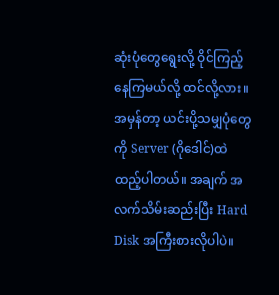ဆုံးပုံတွေရွေးလို့ ဝိုင်ကြည့်နေကြမယ်လို့ ထင်လို့လား။
အမှန်တာ့ ယင်းပို့သမျှပုံတွေကို Server (ဂိုဒေါင်)ထဲ ထည့်ပါတယ်။ အချက် အလက်သိမ်းဆည်းပြီး Hard Disk အကြီးစားလိုပါပဲ။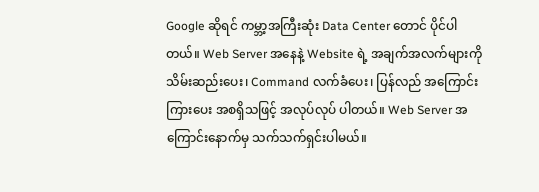Google ဆိုရင် ကမ္ဘာ့အကြီးဆုံး Data Center တောင် ပိုင်ပါတယ်။ Web Server အနေနဲ့ Website ရဲ့ အချက်အလက်များကို သိမ်းဆည်းပေး၊ Command လက်ခံပေး၊ ပြန်လည် အကြောင်းကြားပေး အစရှိသဖြင့် အလုပ်လုပ် ပါတယ်။ Web Server အကြောင်းနောက်မှ သက်သက်ရှင်းပါမယ်။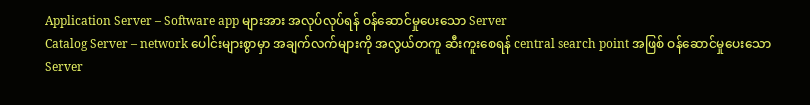Application Server – Software app များအား အလုပ်လုပ်ရန် ဝန်ဆောင်မှုပေးသော Server
Catalog Server – network ပေါင်းများစွာမှာ အချက်လက်များကို အလွယ်တကူ ဆီးကူးစေရန် central search point အဖြစ် ဝန်ဆောင်မှုပေးသော Server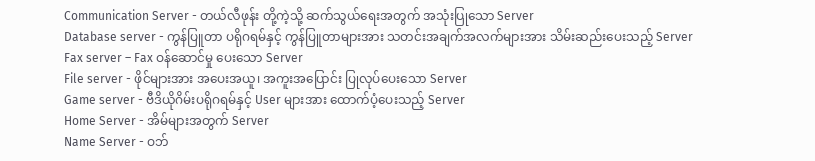Communication Server - တယ်လီဖုန်း တို့ကဲ့သို့ ဆက်သွယ်ရေးအတွက် အသုံးပြုသော Server
Database server - ကွန်ပြူတာ ပရိုဂရမ်နှင့် ကွန်ပြူတာများအား သတင်းအချက်အလက်များအား သိမ်းဆည်းပေးသည့် Server
Fax server – Fax ဝန်ဆောင်မှု ပေးသော Server
File server - ဖိုင်များအား အပေးအယူ၊ အကူးအပြောင်း ပြုလုပ်ပေးသော Server
Game server - ဗီဒိယိုဂိမ်းပရိုဂရမ်နှင့် User များအား ထောက်ပံ့ပေးသည့် Server
Home Server - အိမ်များအတွက် Server
Name Server - ဝဘ်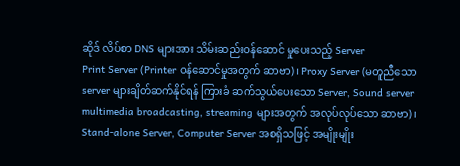ဆိုဒ် လိပ်စာ DNS များအား သိမ်းဆည်းဝန်ဆောင် မှုပေးသည့် Server
Print Server (Printer ဝန်ဆောင်မှုအတွက် ဆာဗာ)၊ Proxy Server (မတူညီသော server များချိတ်ဆက်နိုင်ရန် ကြားခံ ဆက်သွယ်ပေးသော Server, Sound server multimedia broadcasting, streaming များအတွက် အလုပ်လုပ်သော ဆာဗာ)၊ Stand-alone Server, Computer Server အစရှိသဖြင့် အမျိုးမျိုး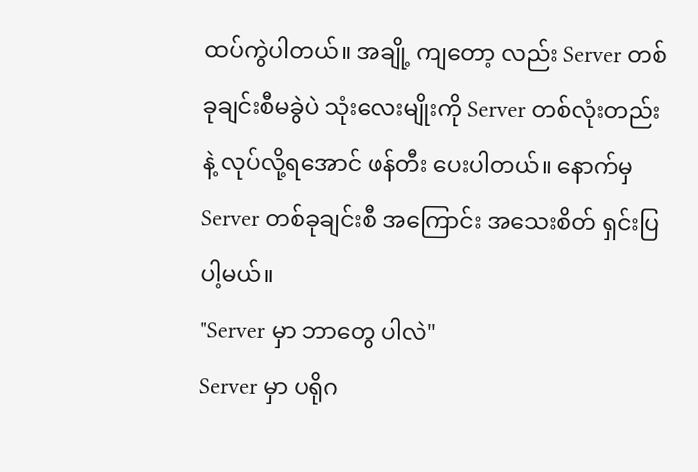ထပ်ကွဲပါတယ်။ အချို့ ကျတော့ လည်း Server တစ်ခုချင်းစီမခွဲပဲ သုံးလေးမျိုးကို Server တစ်လုံးတည်းနဲ့ လုပ်လို့ရအောင် ဖန်တီး ပေးပါတယ်။ နောက်မှ Server တစ်ခုချင်းစီ အကြောင်း အသေးစိတ် ရှင်းပြပါ့မယ်။
"Server မှာ ဘာတွေ ပါလဲ"
Server မှာ ပရိုဂ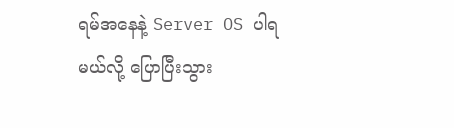ရမ်အနေနဲ့ Server OS ပါရမယ်လို့ ပြောပြီးသွား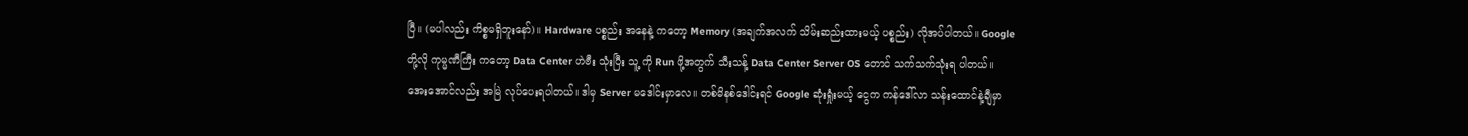ပြီ။ (မပါလည်း ကိစ္စမရှိဘူးနော်)။ Hardware ပစ္စည်း အနေနဲ့ ကတော့ Memory (အချက်အလက် သိမ်းဆည်းထားမယ့် ပစ္စည်း) လိုအပ်ပါတယ်။ Google တို့လို ကုမ္မဏီကြီး ကတော့ Data Center ဟဲဗီး သုံးပြီး သူ့ ကို Run ဖို့အတွက် သီးသန့် Data Center Server OS တောင် သက်သက်သုံးရ ပါတယ်။ အေးအောင်လည်း အမြဲ လုပ်ပေးရပါတယ်။ ဒါမှ Server မဒေါင်းမှာလေ။ တစ်မိနစ်ဒေါင်းရင် Google ဆုံးရှုံးမယ့် ငွေက ကန်ဒေါ်လာ သန်းထောင်နဲ့ချီမှာ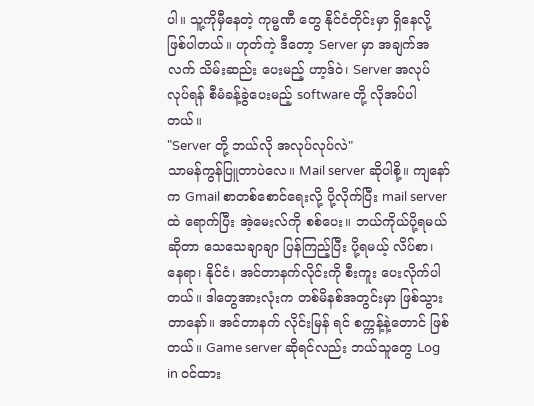ပါ။ သူ့ကိုမှီနေတဲ့ ကုမ္မဏီ တွေ နိုင်ငံတိုင်းမှာ ရှိနေလို့ ဖြစ်ပါတယ်။ ဟုတ်ကဲ့ ဒီတော့ Server မှာ အချက်အလက် သိမ်းဆည်း ပေးမည့် ဟာ့ဒ်ဝဲ၊ Server အလုပ်လုပ်ရန် စီမံခန့်ခွဲပေးမည့် software တို့ လိုအပ်ပါတယ်။
"Server တို့ ဘယ်လို အလုပ်လုပ်လဲ"
သာမန်ကွန်ပြူတာပဲလေ။ Mail server ဆိုပါစို့။ ကျနော်က Gmail စာတစ်စောင်ရေးလို့ ပို့လိုက်ပြီး mail server ထဲ ရောက်ပြီး အဲ့မေးလ်ကို စစ်ပေး။ ဘယ်ကိုယ်ပို့ရမယ်ဆိုတာ သေသေချာချာ ပြန်ကြည့်ပြီး ပို့ရမယ့် လိပ်စာ၊ နေရာ၊ နိုင်ငံ၊ အင်တာနက်လိုင်းကို စီးကူး ပေးလိုက်ပါတယ်။ ဒါတွေအားလုံးက တစ်မိနစ်အတွင်းမှာ ဖြစ်သွားတာနော်။ အင်တာနက် လိုင်းမြန် ရင် စက္ကန့်နဲ့တောင် ဖြစ်တယ်။ Game server ဆိုရင်လည်း ဘယ်သူတွေ Log in ဝင်ထား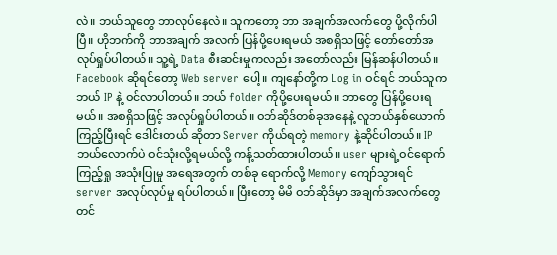လဲ။ ဘယ်သူတွေ ဘာလုပ်နေလဲ။ သူကတော့ ဘာ အချက်အလက်တွေ ပို့လိုက်ပါပြီ။ ဟိုဘက်ကို ဘာအချက် အလက် ပြန်ပို့ပေးရမယ် အစရှိသဖြင့် တော်တော်အလုပ်ရှုပ်ပါတယ်။ သူ့ရဲ့ Data စီးဆင်းမှုကလည်း အတော်လည်း မြန်ဆန်ပါတယ်။
Facebook ဆိုရင်တော့ Web server ပေါ့။ ကျနော်တို့က Log in ဝင်ရင် ဘယ်သူက ဘယ် IP နဲ့ ဝင်လာပါတယ်။ ဘယ် folder ကိုပို့ပေးရမယ်။ ဘာတွေ ပြန်ပို့ပေးရမယ်။ အစရှိသဖြင့် အလုပ်ရှုပ်ပါတယ်။ ဝဘ်ဆိုဒ်တစ်ခုအနေနဲ့ လူဘယ်နှစ်ယောက် ကြည့်ပြီးရင် ဒေါင်းတယ် ဆိုတာ Server ကိုယ်ရတဲ့ memory နဲ့ဆိုင်ပါတယ်။ IP ဘယ်လောက်ပဲ ဝင်သုံးလို့ရမယ်လို့ ကန့်သတ်ထားပါတယ်။ user များရဲ့ဝင်ရောက်ကြည့်ရှု အသုံးပြုမှု အရေအတွက် တစ်ခု ရောက်လို့ Memory ကျော်သွားရင် server အလုပ်လုပ်မှု ရပ်ပါတယ်။ ပြီးတော့ မိမိ ဝဘ်ဆိုဒ်မှာ အချက်အလက်တွေ တင်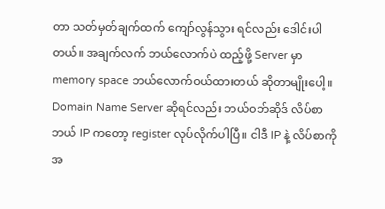တာ သတ်မှတ်ချက်ထက် ကျော်လွန်သွား ရင်လည်း ဒေါင်းပါတယ်။ အချက်လက် ဘယ်လောက်ပဲ ထည့်ဖို့ Server မှာ memory space ဘယ်လောက်ဝယ်ထားတယ် ဆိုတာမျိုးပေါ့။
Domain Name Server ဆိုရင်လည်း ဘယ်ဝဘ်ဆိုဒ် လိပ်စာ ဘယ် IP ကတော့ register လုပ်လိုက်ပါပြီ။ ငါဒီ IP နဲ့ လိပ်စာကို အ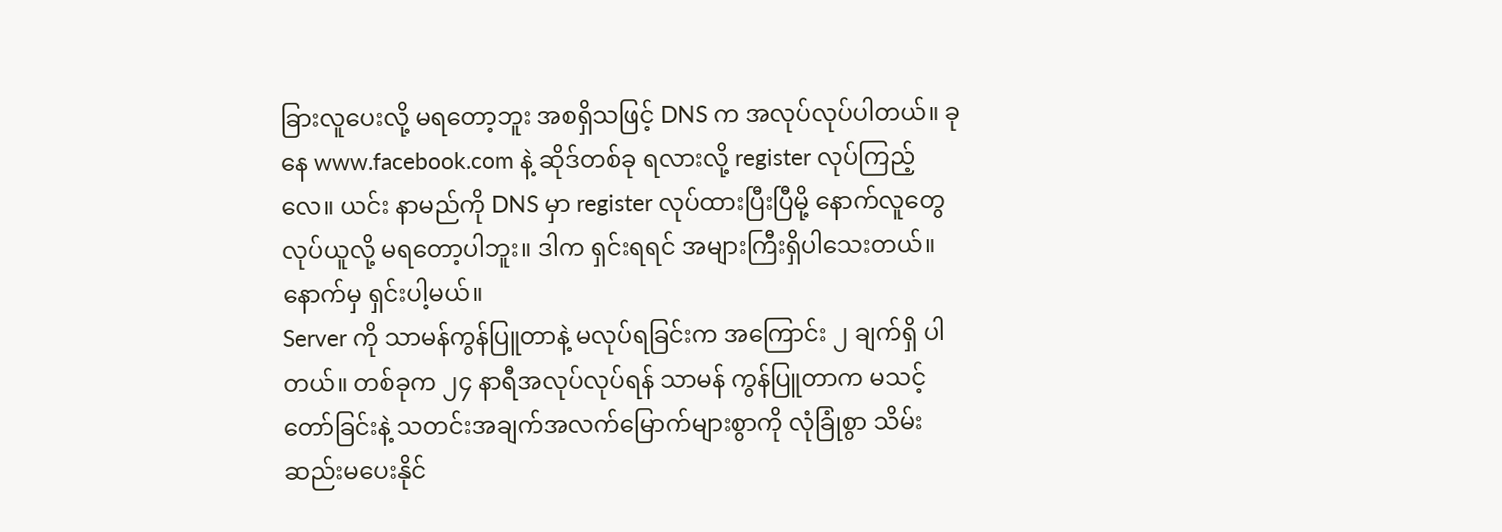ခြားလူပေးလို့ မရတော့ဘူး အစရှိသဖြင့် DNS က အလုပ်လုပ်ပါတယ်။ ခုနေ www.facebook.com နဲ့ ဆိုဒ်တစ်ခု ရလားလို့ register လုပ်ကြည့်လေ။ ယင်း နာမည်ကို DNS မှာ register လုပ်ထားပြီးပြီမို့ နောက်လူတွေ လုပ်ယူလို့ မရတော့ပါဘူး။ ဒါက ရှင်းရရင် အများကြီးရှိပါသေးတယ်။ နောက်မှ ရှင်းပါ့မယ်။
Server ကို သာမန်ကွန်ပြူတာနဲ့ မလုပ်ရခြင်းက အကြောင်း ၂ ချက်ရှိ ပါတယ်။ တစ်ခုက ၂၄ နာရီအလုပ်လုပ်ရန် သာမန် ကွန်ပြူတာက မသင့်တော်ခြင်းနဲ့ သတင်းအချက်အလက်မြောက်များစွာကို လုံခြုံစွာ သိမ်းဆည်းမပေးနိုင်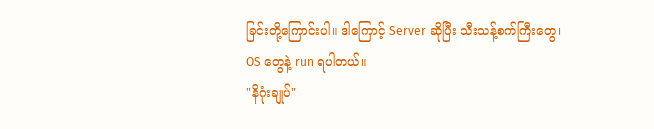ခြင်းတို့ကြောင်းပါ။ ဒါကြောင့် Server ဆိုပြီး သီးသန့်စက်ကြီးတွေ၊ OS တွေနဲ့ run ရပါတယ်။
"နိဂုံးချုပ်"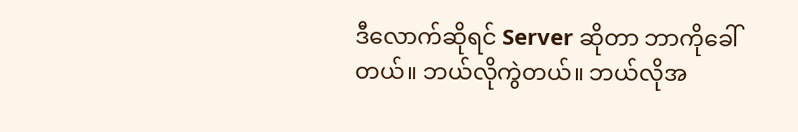ဒီလောက်ဆိုရင် Server ဆိုတာ ဘာကိုခေါ်တယ်။ ဘယ်လိုကွဲတယ်။ ဘယ်လိုအ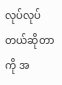လုပ်လုပ်တယ်ဆိုတာကို အ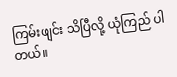ကြမ်းဖျင်း သိပြီလို့ ယုံကြည် ပါတယ်။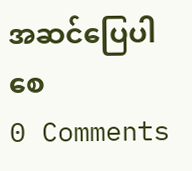အဆင်ပြေပါစေ
0 Comments